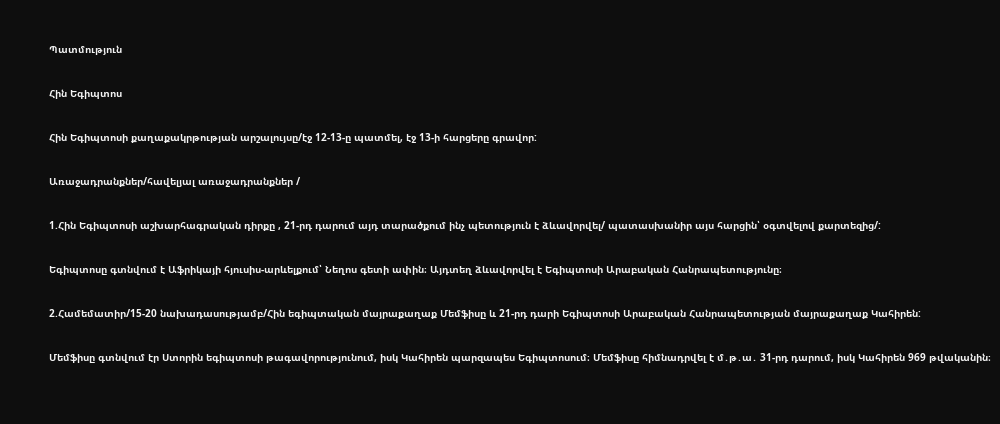Պատմություն

Հին Եգիպտոս

Հին Եգիպտոսի քաղաքակրթության արշալույսը/էջ 12-13-ը պատմել, էջ 13-ի հարցերը գրավոր:

Առաջադրանքներ/հավելյալ առաջադրանքներ /

1.Հին Եգիպտոսի աշխարհագրական դիրքը , 21-րդ դարում այդ տարածքում ինչ պետություն է ձևավորվել/ պատասխանիր այս հարցին՝ օգտվելով քարտեզից/:

Եգիպտոսը գտնվում է Աֆրիկայի հյուսիս-արևելքում՝ Նեղոս գետի ափին։ Այդտեղ ձևավորվել է Եգիպտոսի Արաբական Հանրապետությունը։

2.Համեմատիր/15-20 նախադասությամբ/Հին եգիպտական մայրաքաղաք Մեմֆիսը և 21-րդ դարի Եգիպտոսի Արաբական Հանրապետության մայրաքաղաք Կահիրեն:

Մեմֆիսը գտնվում էր Ստորին եգիպտոսի թագավորությունում, իսկ Կահիրեն պարզապես Եգիպտոսում։ Մեմֆիսը հիմնադրվել է մ․թ․ա․ 31-րդ դարում, իսկ Կահիրեն 969 թվականին։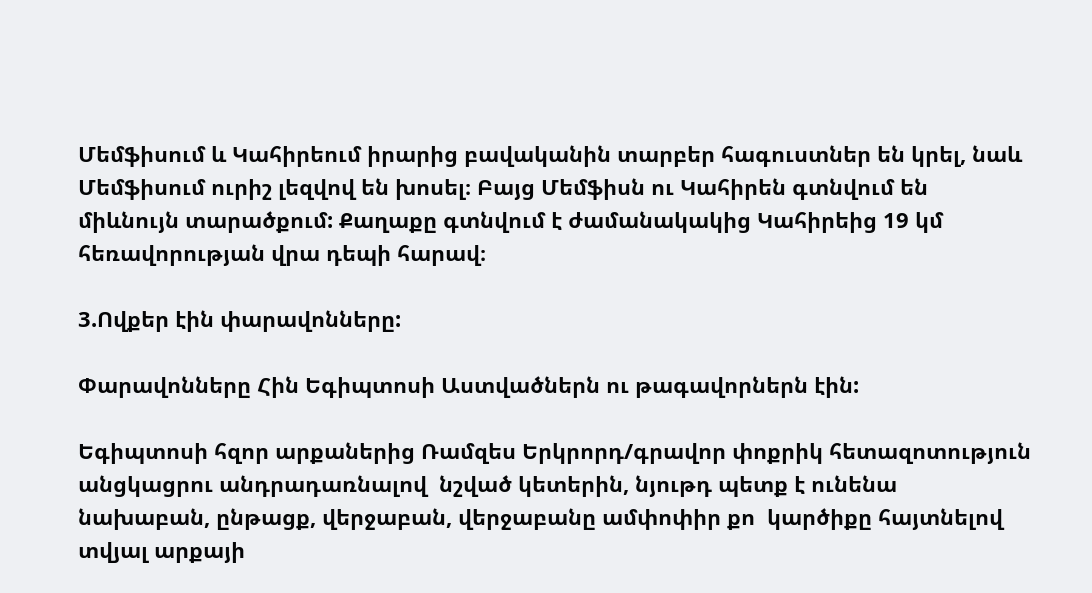Մեմֆիսում և Կահիրեում իրարից բավականին տարբեր հագուստներ են կրել, նաև Մեմֆիսում ուրիշ լեզվով են խոսել։ Բայց Մեմֆիսն ու Կահիրեն գտնվում են միևնույն տարածքում: Քաղաքը գտնվում է ժամանակակից Կահիրեից 19 կմ հեռավորության վրա դեպի հարավ։

3.Ովքեր էին փարավոնները:

Փարավոնները Հին Եգիպտոսի Աստվածներն ու թագավորներն էին:

Եգիպտոսի հզոր արքաներից Ռամզես Երկրորդ/գրավոր փոքրիկ հետազոտություն անցկացրու անդրադառնալով  նշված կետերին, նյութդ պետք է ունենա նախաբան, ընթացք, վերջաբան, վերջաբանը ամփոփիր քո  կարծիքը հայտնելով տվյալ արքայի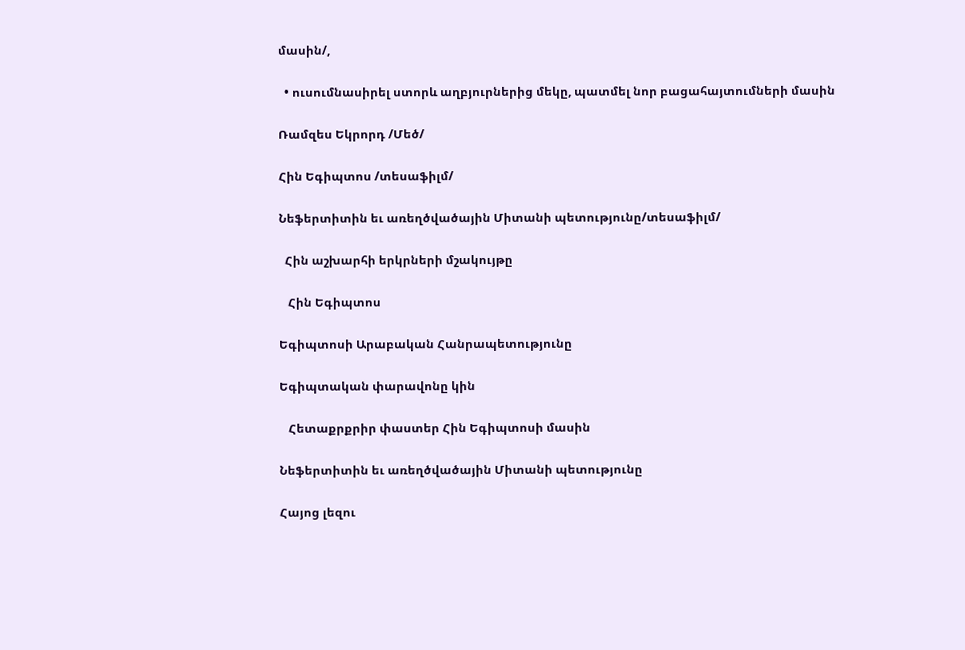մասին/,

  • ուսումնասիրել ստորև աղբյուրներից մեկը, պատմել նոր բացահայտումների մասին

Ռամզես Եկրորդ /Մեծ/

Հին Եգիպտոս /տեսաֆիլմ/

Նեֆերտիտին եւ առեղծվածային Միտանի պետությունը/տեսաֆիլմ/

  Հին աշխարհի երկրների մշակույթը

   Հին Եգիպտոս

Եգիպտոսի Արաբական Հանրապետությունը

Եգիպտական փարավոնը կին

   Հետաքրքրիր փաստեր Հին Եգիպտոսի մասին

Նեֆերտիտին եւ առեղծվածային Միտանի պետությունը

Հայոց լեզու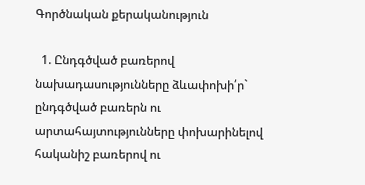Գործնական քերականություն

  1. Ընդգծված բառերով նախադասությունները ձևափոխի՛ր` ընդգծված բառերն ու արտահայտությունները փոխարինելով հականիշ բառերով ու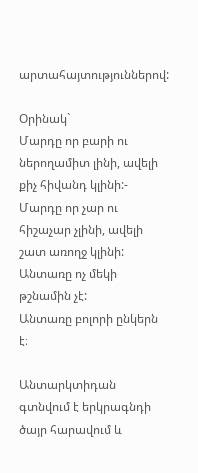արտահայտություններով:

Օրինակ`
Մարդը որ բարի ու ներողամիտ լինի, ավելի քիչ հիվանդ կլինի:-
Մարդը որ չար ու հիշաչար չլինի, ավելի շատ առողջ կլինի:
Անտառը ոչ մեկի թշնամին չէ:
Անտառը բոլորի ընկերն է։

Անտարկտիդան գտնվում է երկրագնդի ծայր հարավում և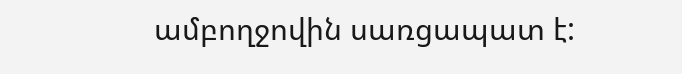ամբողջովին սառցապատ է: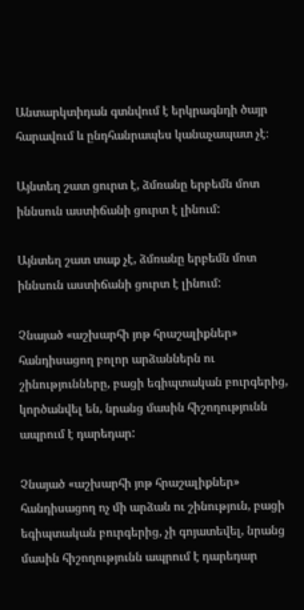Անտարկտիդան գտնվում է երկրագնդի ծայր հարավում և ընդհանրապես կանաչապատ չէ։

Այնտեղ շատ ցուրտ է, ձմռանը երբեմն մոտ իննսուն աստիճանի ցուրտ է լինում:

Այնտեղ շատ տաք չէ, ձմռանը երբեմն մոտ իննսուն աստիճանի ցուրտ է լինում:

Չնայած «աշխարհի յոթ հրաշալիքներ» հանդիսացող բոլոր արձաններն ու շինությունները, բացի եգիպտական բուրգերից, կործանվել են, նրանց մասին հիշողությունն ապրում է դարեդար:

Չնայած «աշխարհի յոթ հրաշալիքներ» հանդիսացող ոչ մի արձան ու շինություն, բացի եգիպտական բուրգերից, չի գոյատեվել, նրանց մասին հիշողությունն ապրում է դարեդար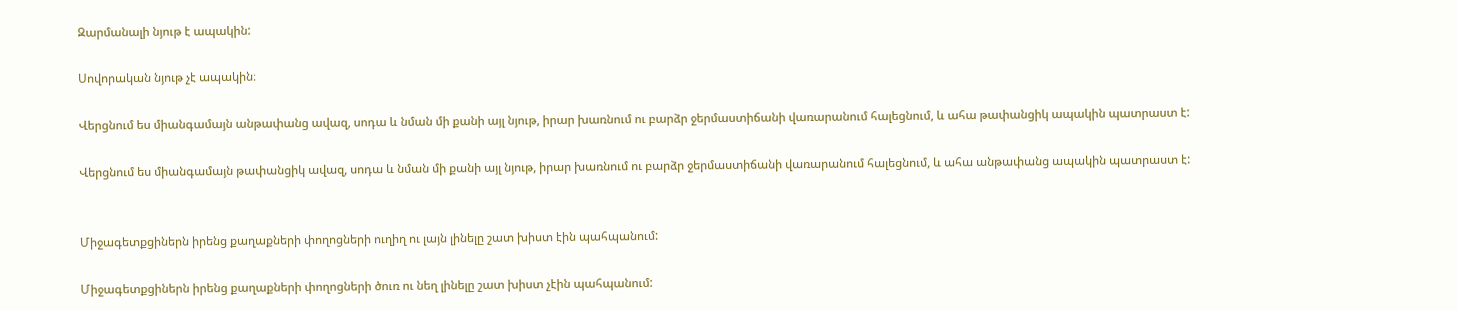Զարմանալի նյութ է ապակին:

Սովորական նյութ չէ ապակին։

Վերցնում ես միանգամայն անթափանց ավազ, սոդա և նման մի քանի այլ նյութ, իրար խառնում ու բարձր ջերմաստիճանի վառարանում հալեցնում, և ահա թափանցիկ ապակին պատրաստ է:

Վերցնում ես միանգամայն թափանցիկ ավազ, սոդա և նման մի քանի այլ նյութ, իրար խառնում ու բարձր ջերմաստիճանի վառարանում հալեցնում, և ահա անթափանց ապակին պատրաստ է:


Միջագետքցիներն իրենց քաղաքների փողոցների ուղիղ ու լայն լինելը շատ խիստ էին պահպանում:

Միջագետքցիներն իրենց քաղաքների փողոցների ծուռ ու նեղ լինելը շատ խիստ չէին պահպանում: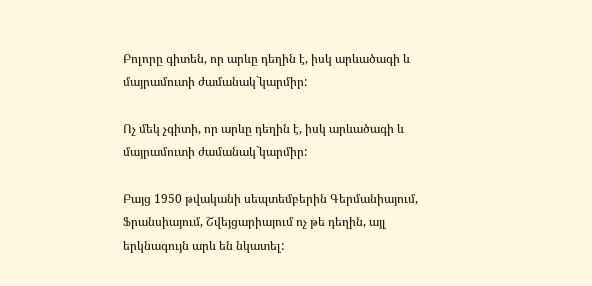Բոլորը գիտեն, որ արևը դեղին է, իսկ արևածագի և մայրամուտի ժամանակ`կարմիր:

Ոչ մեկ չգիտի, որ արևը դեղին է, իսկ արևածագի և մայրամուտի ժամանակ`կարմիր:

Բայց 1950 թվականի սեպտեմբերին Գերմանիայում, Ֆրանսիայում, Շվեյցարիայում ոչ թե դեղին, այլ երկնագույն արև են նկատել: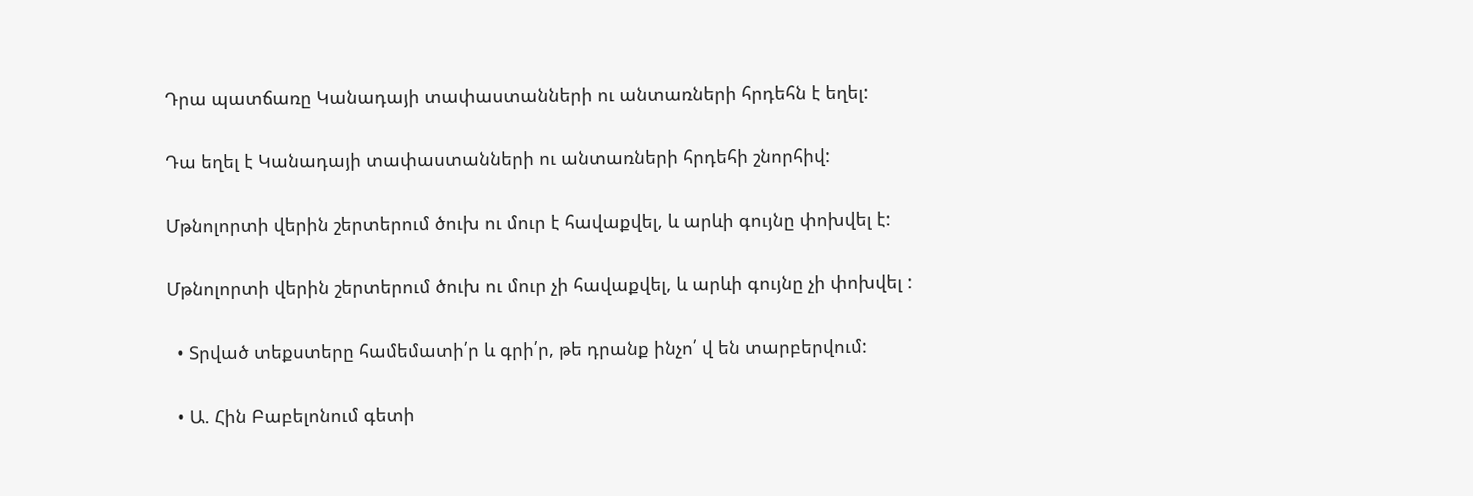Դրա պատճառը Կանադայի տափաստանների ու անտառների հրդեհն է եղել:

Դա եղել է Կանադայի տափաստանների ու անտառների հրդեհի շնորհիվ:

Մթնոլորտի վերին շերտերում ծուխ ու մուր է հավաքվել, և արևի գույնը փոխվել է:

Մթնոլորտի վերին շերտերում ծուխ ու մուր չի հավաքվել, և արևի գույնը չի փոխվել :

  • Տրված տեքստերը համեմատի՛ր և գրի՛ր, թե դրանք ինչո՛ վ են տարբերվում:

  • Ա. Հին Բաբելոնում գետի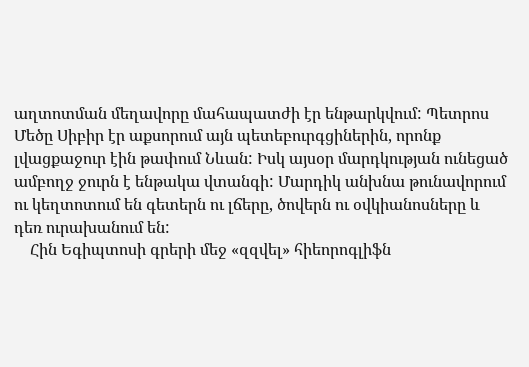աղտոտման մեղավորը մահապատժի էր ենթարկվում: Պետրոս Մեծը Սիբիր էր աքսորում այն պետեբուրգցիներին, որոնք լվացքաջուր էին թափում Նևան: Իսկ այսօր մարդկության ունեցած ամբողջ ջուրն է ենթակա վտանգի: Մարդիկ անխնա թունավորում ու կեղտոտում են գետերն ու լճերը, ծովերն ու օվկիանոսները և դեռ ուրախանում են:
    Հին Եգիպտոսի գրերի մեջ «զզվել» հիեորոգլիֆն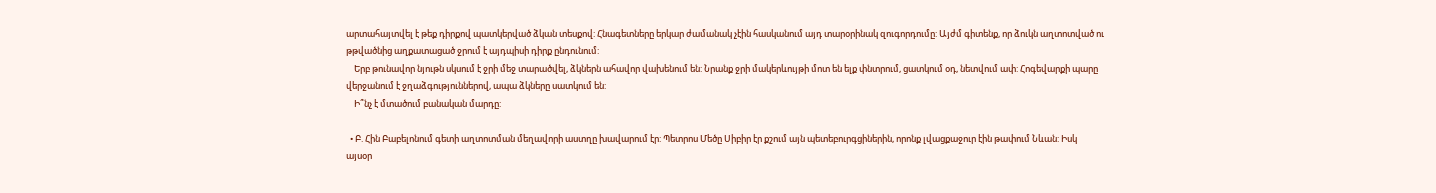արտահայտվել է թեք դիրքով պատկերված ձկան տեսքով: Հնագետները երկար ժամանակ չէին հասկանում այդ տարօրինակ զուգորդումը: Այժմ գիտենք, որ ձուկն աղտոտված ու թթվածնից աղքատացած ջրում է այդպիսի դիրք ընդունում:
    Երբ թունավոր նյութն սկսում է ջրի մեջ տարածվել, ձկներն ահավոր վախենում են: Նրանք ջրի մակերևույթի մոտ են ելք փնտրում, ցատկում օդ, նետվում ափ: Հոգեվարքի պարը վերջանում է ջղաձգություններով, ապա ձկները սատկում են:
    Ի՞նչ է մտածում բանական մարդը:

  • Բ. Հին Բաբելոնում գետի աղտոտման մեղավորի աստղը խավարում էր: Պետրոս Մեծը Սիբիր էր քշում այն պետեբուրգցիներին, որոնք լվացքաջուր էին թափում Նևան: Իսկ այսօր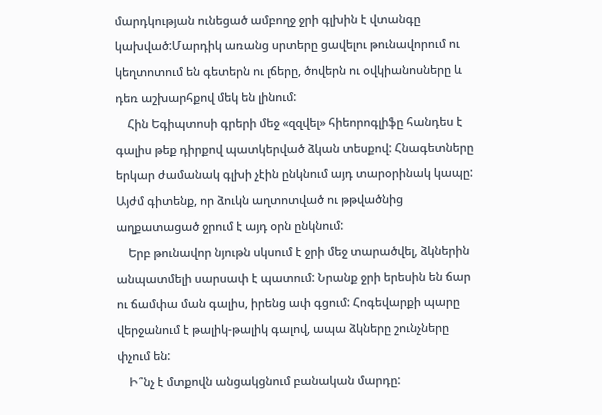մարդկության ունեցած ամբողջ ջրի գլխին է վտանգը կախված:Մարդիկ առանց սրտերը ցավելու թունավորում ու կեղտոտում են գետերն ու լճերը, ծովերն ու օվկիանոսները և դեռ աշխարհքով մեկ են լինում:
    Հին Եգիպտոսի գրերի մեջ «զզվել» հիեորոգլիֆը հանդես է գալիս թեք դիրքով պատկերված ձկան տեսքով: Հնագետները երկար ժամանակ գլխի չէին ընկնում այդ տարօրինակ կապը: Այժմ գիտենք, որ ձուկն աղտոտված ու թթվածնից աղքատացած ջրում է այդ օրն ընկնում:
    Երբ թունավոր նյութն սկսում է ջրի մեջ տարածվել, ձկներին անպատմելի սարսափ է պատում: Նրանք ջրի երեսին են ճար ու ճամփա ման գալիս, իրենց ափ գցում: Հոգեվարքի պարը վերջանում է թալիկ-թալիկ գալով, ապա ձկները շունչները փչում են:
    Ի՞նչ է մտքովն անցակցնում բանական մարդը: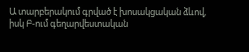Ա տարբերակում գրված է խոսակցական ձևով, իսկ Բ-ում գեղարվեստական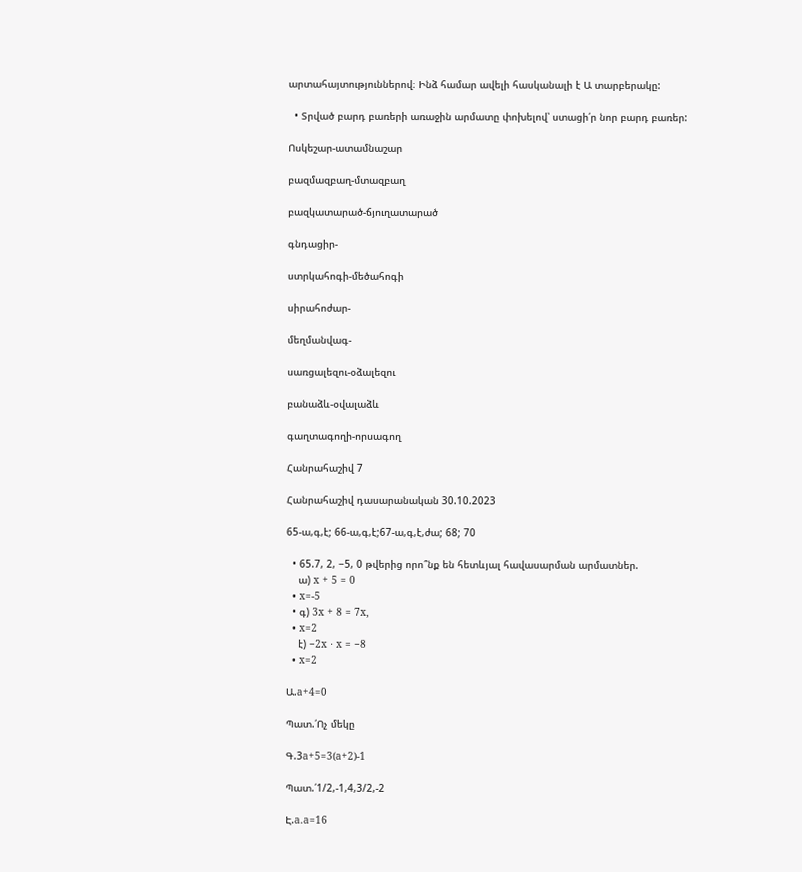արտահայտություններով։ Ինձ համար ավելի հասկանալի է Ա տարբերակը:

  • Տրված բարդ բառերի առաջին արմատը փոխելով՝ ստացի՛ր նոր բարդ բառեր:

Ոսկեշար-ատամնաշար

բազմազբաղ-մտազբաղ

բազկատարած-ճյուղատարած

գնդացիր-

ստրկահոգի-մեծահոգի

սիրահոժար-

մեղմանվագ-

սառցալեզու-օձալեզու

բանաձև-օվալաձև

գաղտագողի-որսագող

Հանրահաշիվ 7

Հանրահաշիվ դասարանական 30.10.2023

65-ա,գ,է; 66-ա,գ,է;67-ա,գ,է,ժա; 68; 70

  • 65.7, 2, −5, 0 թվերից որո՞նք են հետևյալ հավասարման արմատներ.
    ա) x + 5 = 0
  • x=-5
  • գ) 3x + 8 = 7x,
  • x=2
    է) −2x ⋅ x = −8
  • x=2

Ա.a+4=0

Պատ.՛Ոչ մեկը

Գ.3a+5=3(a+2)-1

Պատ.՛1/2,-1,4,3/2,-2

Է.a.a=16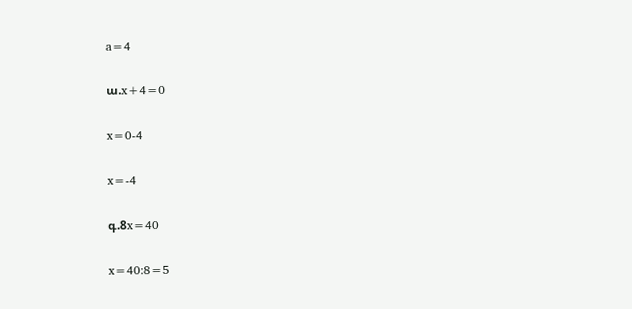a=4

ա.x+4=0

x=0-4

x=-4

գ.8x=40

x=40:8=5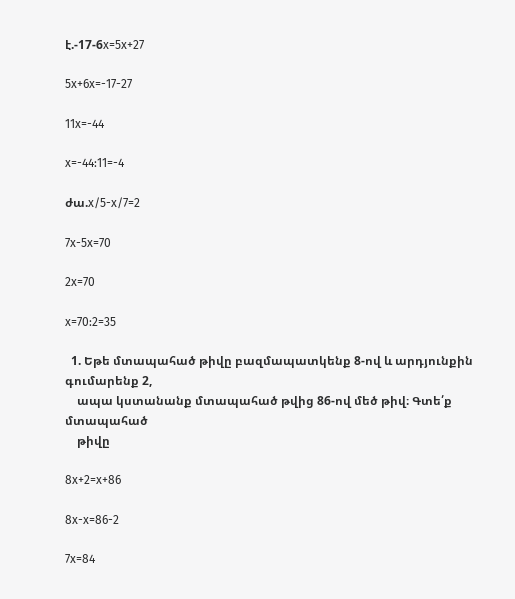է.-17-6x=5x+27

5x+6x=-17-27

11x=-44

x=-44:11=-4

ժա.x/5-x/7=2

7x-5x=70

2x=70

x=70:2=35

  1. Եթե մտապահած թիվը բազմապատկենք 8-ով և արդյունքին գումարենք 2,
    ապա կստանանք մտապահած թվից 86-ով մեծ թիվ։ Գտե՛ք մտապահած
    թիվը

8x+2=x+86

8x-x=86-2

7x=84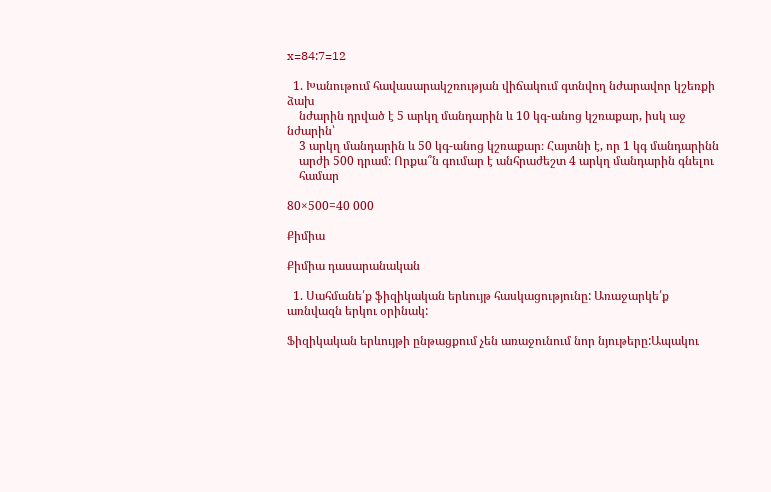x=84:7=12

  1. Խանութում հավասարակշռության վիճակում գտնվող նժարավոր կշեռքի ձախ
    նժարին դրված է 5 արկղ մանդարին և 10 կգ-անոց կշռաքար, իսկ աջ նժարին՝
    3 արկղ մանդարին և 50 կգ-անոց կշռաքար։ Հայտնի է, որ 1 կգ մանդարինն
    արժի 500 դրամ։ Որքա՞ն գումար է անհրաժեշտ 4 արկղ մանդարին գնելու
    համար

80×500=40 000

Քիմիա

Քիմիա դասարանական

  1. Սահմանե՛ք ֆիզիկական երևույթ հասկացությունը: Առաջարկե՛ք առնվազն երկու օրինակ:

Ֆիզիկական երևույթի ընթացքում չեն առաջունում նոր նյութերը:Ապակու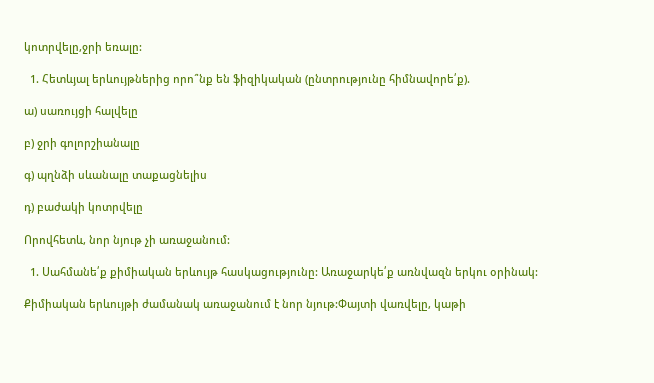կոտրվելը,ջրի եռալը:

  1. Հետևյալ երևույթներից որո՞նք են ֆիզիկական (ընտրությունը հիմնավորե՛ք).

ա) սառույցի հալվելը

բ) ջրի գոլորշիանալը

գ) պղնձի սևանալը տաքացնելիս

դ) բաժակի կոտրվելը

Որովհետև, նոր նյութ չի առաջանում:

  1. Սահմանե՛ք քիմիական երևույթ հասկացությունը: Առաջարկե՛ք առնվազն երկու օրինակ:

Քիմիական երևույթի ժամանակ առաջանում է նոր նյութ:Փայտի վառվելը, կաթի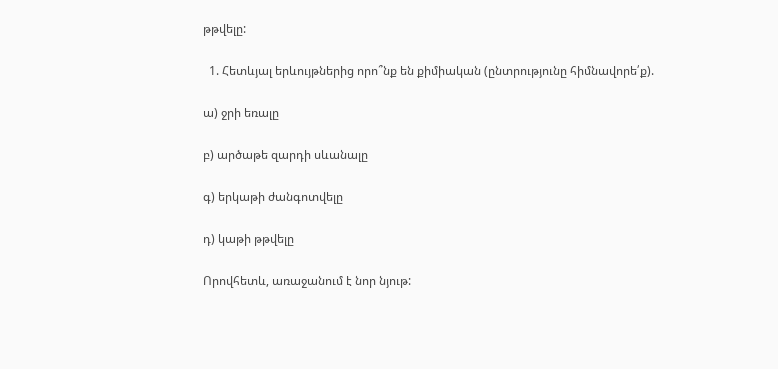թթվելը:

  1. Հետևյալ երևույթներից որո՞նք են քիմիական (ընտրությունը հիմնավորե՛ք).

ա) ջրի եռալը

բ) արծաթե զարդի սևանալը

գ) երկաթի ժանգոտվելը

դ) կաթի թթվելը

Որովհետև, առաջանում է նոր նյութ: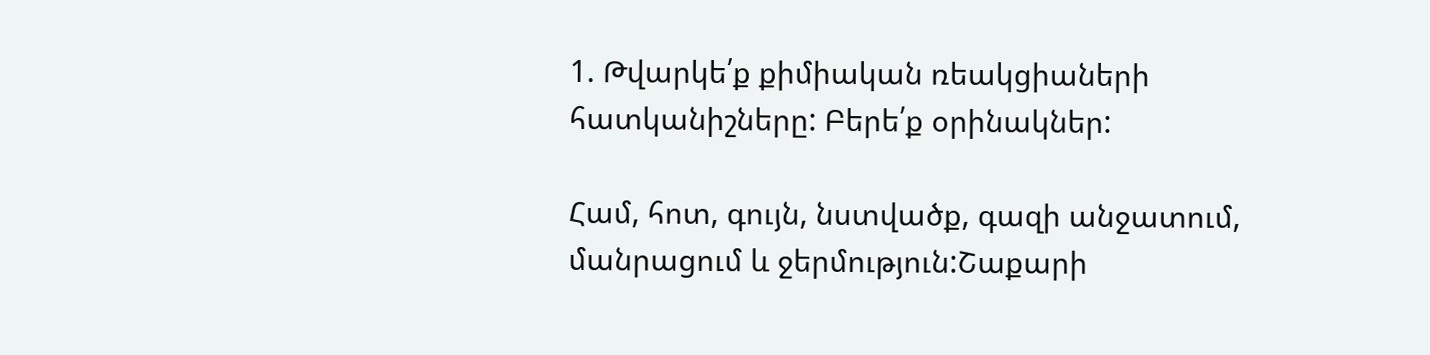1. Թվարկե՛ք քիմիական ռեակցիաների հատկանիշները: Բերե՛ք օրինակներ:

Համ, հոտ, գույն, նստվածք, գազի անջատում, մանրացում և ջերմություն:Շաքարի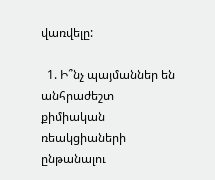վառվելը:

  1. Ի՞նչ պայմաններ են անհրաժեշտ քիմիական ռեակցիաների ընթանալու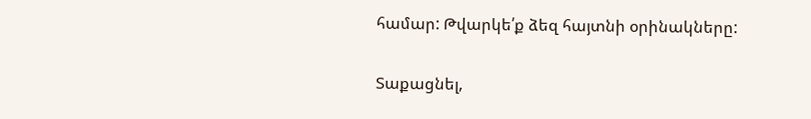համար: Թվարկե՛ք ձեզ հայտնի օրինակները:

Տաքացնել,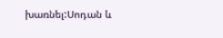խառնել:Սոդան և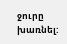ջուրը խառնել: